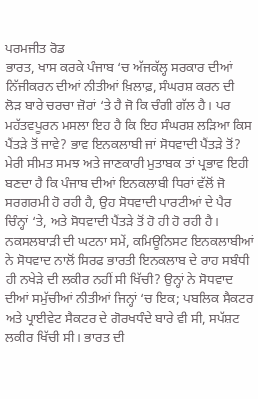ਪਰਮਜੀਤ ਰੋਡ
ਭਾਰਤ, ਖਾਸ ਕਰਕੇ ਪੰਜਾਬ ‘ਚ ਅੱਜਕੱਲ੍ਹ ਸਰਕਾਰ ਦੀਆਂ ਨਿੱਜੀਕਰਨ ਦੀਆਂ ਨੀਤੀਆਂ ਖ਼ਿਲਾਫ਼, ਸੰਘਰਸ਼ ਕਰਨ ਦੀ ਲੋੜ ਬਾਰੇ ਚਰਚਾ ਜ਼ੋਰਾਂ ‘ਤੇ ਹੈ ਜੋ ਕਿ ਚੰਗੀ ਗੱਲ ਹੈ। ਪਰ ਮਹੱਤਵਪੂਰਨ ਮਸਲਾ ਇਹ ਹੈ ਕਿ ਇਹ ਸੰਘਰਸ਼ ਲੜਿਆ ਕਿਸ ਪੈਂਤੜੇ ਤੋਂ ਜਾਵੇ? ਭਾਵ ਇਨਕਲਾਬੀ ਜਾਂ ਸੋਧਵਾਦੀ ਪੈਂਤੜੇ ਤੋਂ? ਮੇਰੀ ਸੀਮਤ ਸਮਝ ਅਤੇ ਜਾਣਕਾਰੀ ਮੁਤਾਬਕ ਤਾਂ ਪ੍ਰਭਾਵ ਇਹੀ ਬਣਦਾ ਹੈ ਕਿ ਪੰਜਾਬ ਦੀਆਂ ਇਨਕਲਾਬੀ ਧਿਰਾਂ ਵੱਲੋਂ ਜੋ ਸਰਗਰਮੀ ਹੋ ਰਹੀ ਹੈ, ਉਹ ਸੋਧਵਾਦੀ ਪਾਰਟੀਆਂ ਦੇ ਪੈਰ ਚਿੰਨ੍ਹਾਂ ‘ਤੇ, ਅਤੇ ਸੋਧਵਾਦੀ ਪੈਂਤੜੇ ਤੋਂ ਹੋ ਹੀ ਹੋ ਰਹੀ ਹੈ। ਨਕਸਲਬਾੜੀ ਦੀ ਘਟਨਾ ਸਮੇਂ, ਕਮਿਊਨਿਸਟ ਇਨਕਲਾਬੀਆਂ ਨੇ ਸੋਧਵਾਦ ਨਾਲੋਂ ਸਿਰਫ ਭਾਰਤੀ ਇਨਕਲਾਬ ਦੇ ਰਾਹ ਸਬੰਧੀ ਹੀ ਨਖੇੜੇ ਦੀ ਲਕੀਰ ਨਹੀਂ ਸੀ ਖਿੱਚੀ? ਉਨ੍ਹਾਂ ਨੇ ਸੋਧਵਾਦ ਦੀਆਂ ਸਮੁੱਚੀਆਂ ਨੀਤੀਆਂ ਜਿਨ੍ਹਾਂ ‘ਚ ਇਕ; ਪਬਲਿਕ ਸੈਕਟਰ ਅਤੇ ਪ੍ਰਾਈਵੇਟ ਸੈਕਟਰ ਦੇ ਗੋਰਖਧੰਦੇ ਬਾਰੇ ਵੀ ਸੀ, ਸਪੱਸ਼ਟ ਲਕੀਰ ਖਿੱਚੀ ਸੀ। ਭਾਰਤ ਦੀ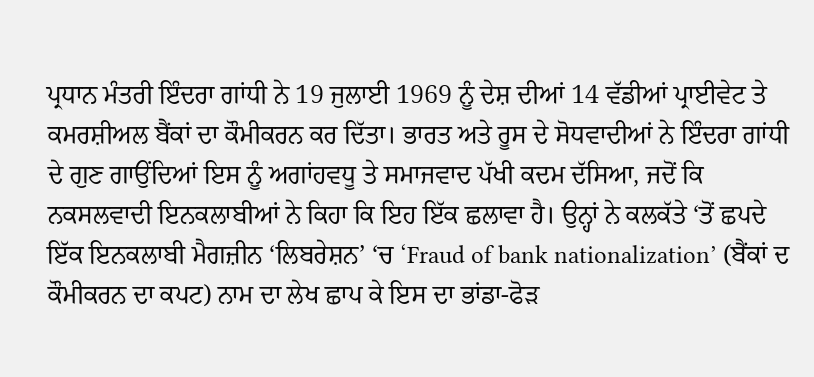ਪ੍ਰਧਾਨ ਮੰਤਰੀ ਇੰਦਰਾ ਗਾਂਧੀ ਨੇ 19 ਜੁਲਾਈ 1969 ਨੂੰ ਦੇਸ਼ ਦੀਆਂ 14 ਵੱਡੀਆਂ ਪ੍ਰਾਈਵੇਟ ਤੇ ਕਮਰਸ਼ੀਅਲ ਬੈਂਕਾਂ ਦਾ ਕੌਮੀਕਰਨ ਕਰ ਦਿੱਤਾ। ਭਾਰਤ ਅਤੇ ਰੂਸ ਦੇ ਸੋਧਵਾਦੀਆਂ ਨੇ ਇੰਦਰਾ ਗਾਂਧੀ ਦੇ ਗੁਣ ਗਾਉਂਦਿਆਂ ਇਸ ਨੂੰ ਅਗਾਂਹਵਧੂ ਤੇ ਸਮਾਜਵਾਦ ਪੱਖੀ ਕਦਮ ਦੱਸਿਆ, ਜਦੋਂ ਕਿ ਨਕਸਲਵਾਦੀ ਇਨਕਲਾਬੀਆਂ ਨੇ ਕਿਹਾ ਕਿ ਇਹ ਇੱਕ ਛਲਾਵਾ ਹੈ। ਉਨ੍ਹਾਂ ਨੇ ਕਲਕੱਤੇ ‘ਤੋਂ ਛਪਦੇ ਇੱਕ ਇਨਕਲਾਬੀ ਮੈਗਜ਼ੀਨ ‘ਲਿਬਰੇਸ਼ਨ’ ‘ਚ ‘Fraud of bank nationalization’ (ਬੈਂਕਾਂ ਦ ਕੌਮੀਕਰਨ ਦਾ ਕਪਟ) ਨਾਮ ਦਾ ਲੇਖ ਛਾਪ ਕੇ ਇਸ ਦਾ ਭਾਂਡਾ-ਫੋੜ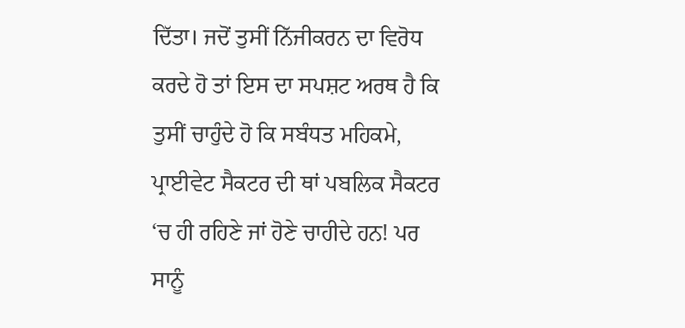ਦਿੱਤਾ। ਜਦੋਂ ਤੁਸੀਂ ਨਿੱਜੀਕਰਨ ਦਾ ਵਿਰੋਧ ਕਰਦੇ ਹੋ ਤਾਂ ਇਸ ਦਾ ਸਪਸ਼ਟ ਅਰਥ ਹੈ ਕਿ ਤੁਸੀਂ ਚਾਹੁੰਦੇ ਹੋ ਕਿ ਸਬੰਧਤ ਮਹਿਕਮੇ, ਪ੍ਰਾਈਵੇਟ ਸੈਕਟਰ ਦੀ ਥਾਂ ਪਬਲਿਕ ਸੈਕਟਰ ‘ਚ ਹੀ ਰਹਿਣੇ ਜਾਂ ਹੋਣੇ ਚਾਹੀਦੇ ਹਨ! ਪਰ ਸਾਨੂੰ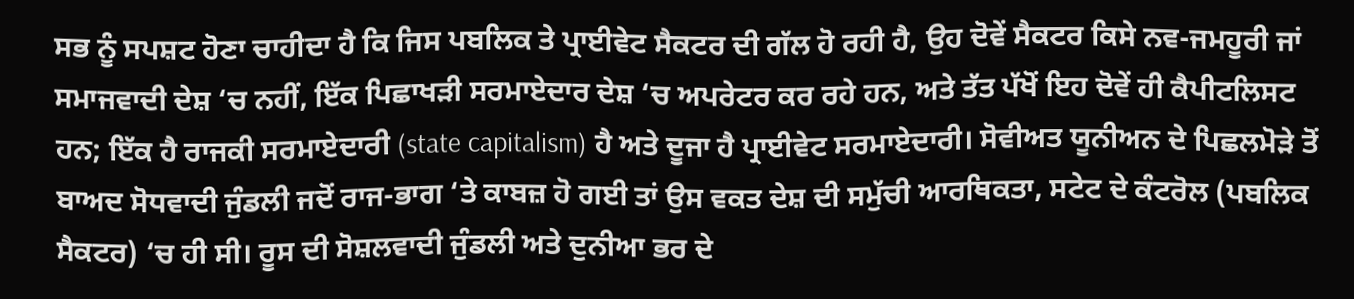ਸਭ ਨੂੰ ਸਪਸ਼ਟ ਹੋਣਾ ਚਾਹੀਦਾ ਹੈ ਕਿ ਜਿਸ ਪਬਲਿਕ ਤੇ ਪ੍ਰਾਈਵੇਟ ਸੈਕਟਰ ਦੀ ਗੱਲ ਹੋ ਰਹੀ ਹੈ, ਉਹ ਦੋਵੇਂ ਸੈਕਟਰ ਕਿਸੇ ਨਵ-ਜਮਹੂਰੀ ਜਾਂ ਸਮਾਜਵਾਦੀ ਦੇਸ਼ ‘ਚ ਨਹੀਂ, ਇੱਕ ਪਿਛਾਖੜੀ ਸਰਮਾਏਦਾਰ ਦੇਸ਼ ‘ਚ ਅਪਰੇਟਰ ਕਰ ਰਹੇ ਹਨ, ਅਤੇ ਤੱਤ ਪੱਖੋਂ ਇਹ ਦੋਵੇਂ ਹੀ ਕੈਪੀਟਲਿਸਟ ਹਨ; ਇੱਕ ਹੈ ਰਾਜਕੀ ਸਰਮਾਏਦਾਰੀ (state capitalism) ਹੈ ਅਤੇ ਦੂਜਾ ਹੈ ਪ੍ਰਾਈਵੇਟ ਸਰਮਾਏਦਾਰੀ। ਸੋਵੀਅਤ ਯੂਨੀਅਨ ਦੇ ਪਿਛਲਮੋੜੇ ਤੋਂ ਬਾਅਦ ਸੋਧਵਾਦੀ ਜੁੰਡਲੀ ਜਦੋਂ ਰਾਜ-ਭਾਗ ‘ਤੇ ਕਾਬਜ਼ ਹੋ ਗਈ ਤਾਂ ਉਸ ਵਕਤ ਦੇਸ਼ ਦੀ ਸਮੁੱਚੀ ਆਰਥਿਕਤਾ, ਸਟੇਟ ਦੇ ਕੰਟਰੋਲ (ਪਬਲਿਕ ਸੈਕਟਰ) ‘ਚ ਹੀ ਸੀ। ਰੂਸ ਦੀ ਸੋਸ਼ਲਵਾਦੀ ਜੁੰਡਲੀ ਅਤੇ ਦੁਨੀਆ ਭਰ ਦੇ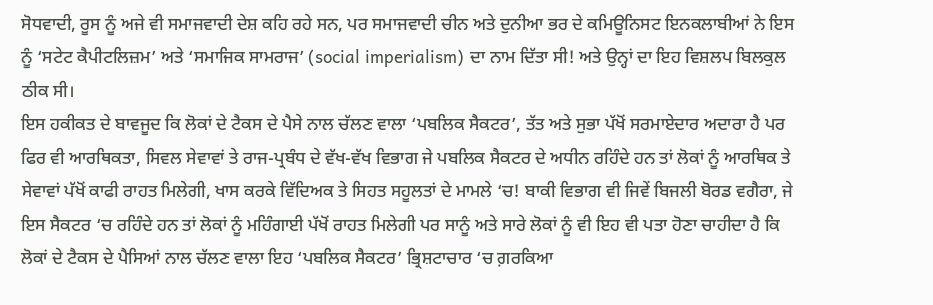ਸੋਧਵਾਦੀ, ਰੂਸ ਨੂੰ ਅਜੇ ਵੀ ਸਮਾਜਵਾਦੀ ਦੇਸ਼ ਕਹਿ ਰਹੇ ਸਨ, ਪਰ ਸਮਾਜਵਾਦੀ ਚੀਨ ਅਤੇ ਦੁਨੀਆ ਭਰ ਦੇ ਕਮਿਊਨਿਸਟ ਇਨਕਲਾਬੀਆਂ ਨੇ ਇਸ ਨੂੰ ‘ਸਟੇਟ ਕੈਪੀਟਲਿਜ਼ਮ’ ਅਤੇ ‘ਸਮਾਜਿਕ ਸਾਮਰਾਜ’ (social imperialism) ਦਾ ਨਾਮ ਦਿੱਤਾ ਸੀ! ਅਤੇ ਉਨ੍ਹਾਂ ਦਾ ਇਹ ਵਿਸ਼ਲਪ ਬਿਲਕੁਲ ਠੀਕ ਸੀ।
ਇਸ ਹਕੀਕਤ ਦੇ ਬਾਵਜੂਦ ਕਿ ਲੋਕਾਂ ਦੇ ਟੈਕਸ ਦੇ ਪੈਸੇ ਨਾਲ ਚੱਲਣ ਵਾਲਾ ‘ਪਬਲਿਕ ਸੈਕਟਰ’, ਤੱਤ ਅਤੇ ਸੁਭਾ ਪੱਖੋਂ ਸਰਮਾਏਦਾਰ ਅਦਾਰਾ ਹੈ ਪਰ ਫਿਰ ਵੀ ਆਰਥਿਕਤਾ, ਸਿਵਲ ਸੇਵਾਵਾਂ ਤੇ ਰਾਜ-ਪ੍ਰਬੰਧ ਦੇ ਵੱਖ-ਵੱਖ ਵਿਭਾਗ ਜੇ ਪਬਲਿਕ ਸੈਕਟਰ ਦੇ ਅਧੀਨ ਰਹਿੰਦੇ ਹਨ ਤਾਂ ਲੋਕਾਂ ਨੂੰ ਆਰਥਿਕ ਤੇ ਸੇਵਾਵਾਂ ਪੱਖੋਂ ਕਾਫੀ ਰਾਹਤ ਮਿਲੇਗੀ, ਖਾਸ ਕਰਕੇ ਵਿੱਦਿਅਕ ਤੇ ਸਿਹਤ ਸਹੂਲਤਾਂ ਦੇ ਮਾਮਲੇ ‘ਚ! ਬਾਕੀ ਵਿਭਾਗ ਵੀ ਜਿਵੇਂ ਬਿਜਲੀ ਬੋਰਡ ਵਗੈਰਾ, ਜੇ ਇਸ ਸੈਕਟਰ ‘ਚ ਰਹਿੰਦੇ ਹਨ ਤਾਂ ਲੋਕਾਂ ਨੂੰ ਮਹਿੰਗਾਈ ਪੱਖੋਂ ਰਾਹਤ ਮਿਲੇਗੀ ਪਰ ਸਾਨੂੰ ਅਤੇ ਸਾਰੇ ਲੋਕਾਂ ਨੂੰ ਵੀ ਇਹ ਵੀ ਪਤਾ ਹੋਣਾ ਚਾਹੀਦਾ ਹੈ ਕਿ ਲੋਕਾਂ ਦੇ ਟੈਕਸ ਦੇ ਪੈਸਿਆਂ ਨਾਲ ਚੱਲਣ ਵਾਲਾ ਇਹ ‘ਪਬਲਿਕ ਸੈਕਟਰ’ ਭ੍ਰਿਸ਼ਟਾਚਾਰ ‘ਚ ਗ਼ਰਕਿਆ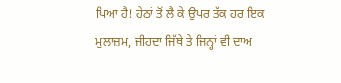ਪਿਆ ਹੈ! ਹੇਠਾਂ ਤੋਂ ਲੈ ਕੇ ਉਪਰ ਤੱਕ ਹਰ ਇਕ ਮੁਲਾਜ਼ਮ, ਜੀਹਦਾ ਜਿੱਥੇ ਤੇ ਜਿਨ੍ਹਾਂ ਵੀ ਦਾਅ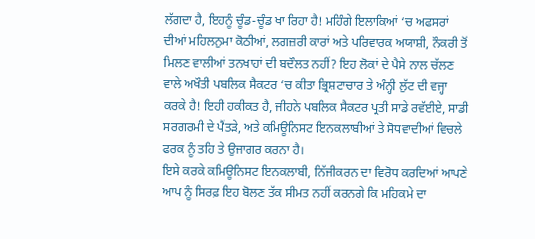ਲੱਗਦਾ ਹੈ, ਇਹਨੂੰ ਚੂੰਡ-ਚੂੰਡ ਖਾ ਰਿਹਾ ਹੈ! ਮਹਿੰਗੇ ਇਲਾਕਿਆਂ ‘ਚ ਅਫਸਰਾਂ ਦੀਆਂ ਮਹਿਲਨੁਮਾ ਕੋਠੀਆਂ, ਲਗਜ਼ਰੀ ਕਾਰਾਂ ਅਤੇ ਪਰਿਵਾਰਕ ਅਯਾਸ਼ੀ, ਨੌਕਰੀ ਤੋਂ ਮਿਲਣ ਵਾਲੀਆਂ ਤਨਖਾਹਾਂ ਦੀ ਬਦੌਲਤ ਨਹੀਂ? ਇਹ ਲੋਕਾਂ ਦੇ ਪੈਸੇ ਨਾਲ ਚੱਲਣ ਵਾਲੇ ਅਖੌਤੀ ਪਬਲਿਕ ਸੈਕਟਰ ‘ਚ ਕੀਤਾ ਭ੍ਰਿਸ਼ਟਾਚਾਰ ਤੇ ਅੰਨ੍ਹੀ ਲੁੱਟ ਦੀ ਵਜ੍ਹਾ ਕਰਕੇ ਹੈ! ਇਹੀ ਹਕੀਕਤ ਹੈ, ਜੀਹਨੇ ਪਬਲਿਕ ਸੈਕਟਰ ਪ੍ਰਤੀ ਸਾਡੇ ਰਵੱਈਏ, ਸਾਡੀ ਸਰਗਰਮੀ ਦੇ ਪੈਂਤੜੇ, ਅਤੇ ਕਮਿਊਨਿਸਟ ਇਨਕਲਾਬੀਆਂ ਤੇ ਸੋਧਵਾਦੀਆਂ ਵਿਚਲੇ ਫਰਕ ਨੂੰ ਤਹਿ ਤੇ ਉਜਾਗਰ ਕਰਨਾ ਹੈ।
ਇਸੇ ਕਰਕੇ ਕਮਿਊਨਿਸਟ ਇਨਕਲਾਬੀ, ਨਿੱਜੀਕਰਨ ਦਾ ਵਿਰੋਧ ਕਰਦਿਆਂ ਆਪਣੇ ਆਪ ਨੂੰ ਸਿਰਫ਼ ਇਹ ਬੋਲਣ ਤੱਕ ਸੀਮਤ ਨਹੀਂ ਕਰਨਗੇ ਕਿ ਮਹਿਕਮੇ ਦਾ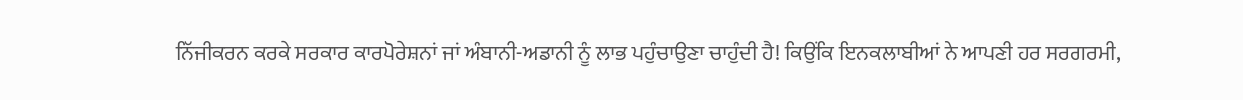ਨਿੱਜੀਕਰਨ ਕਰਕੇ ਸਰਕਾਰ ਕਾਰਪੋਰੇਸ਼ਨਾਂ ਜਾਂ ਅੰਬਾਨੀ-ਅਡਾਨੀ ਨੂੰ ਲਾਭ ਪਹੁੰਚਾਉਣਾ ਚਾਹੁੰਦੀ ਹੈ! ਕਿਉਂਕਿ ਇਨਕਲਾਬੀਆਂ ਨੇ ਆਪਣੀ ਹਰ ਸਰਗਰਮੀ,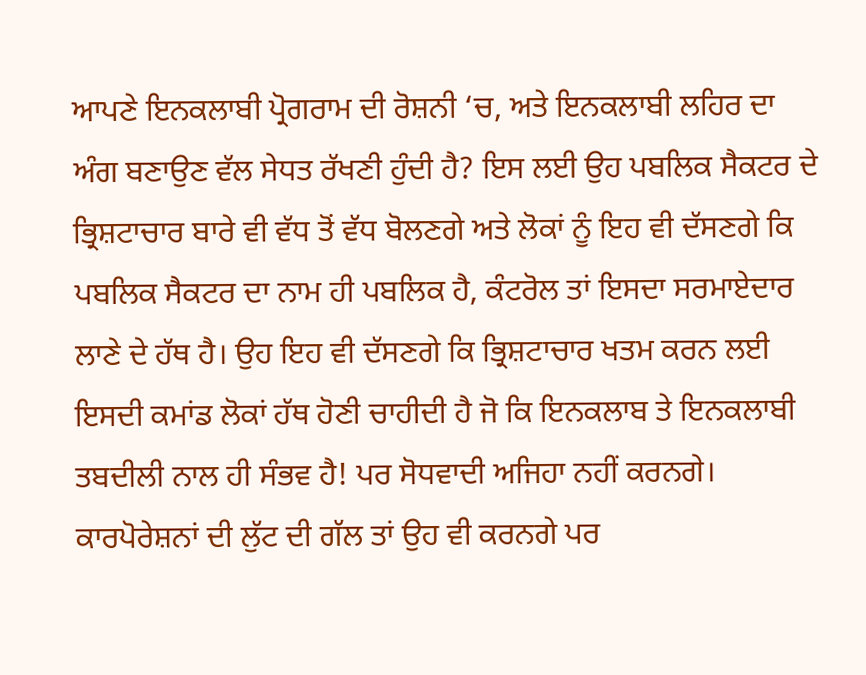ਆਪਣੇ ਇਨਕਲਾਬੀ ਪ੍ਰੋਗਰਾਮ ਦੀ ਰੋਸ਼ਨੀ ‘ਚ, ਅਤੇ ਇਨਕਲਾਬੀ ਲਹਿਰ ਦਾ ਅੰਗ ਬਣਾਉਣ ਵੱਲ ਸੇਧਤ ਰੱਖਣੀ ਹੁੰਦੀ ਹੈ? ਇਸ ਲਈ ਉਹ ਪਬਲਿਕ ਸੈਕਟਰ ਦੇ ਭ੍ਰਿਸ਼ਟਾਚਾਰ ਬਾਰੇ ਵੀ ਵੱਧ ਤੋਂ ਵੱਧ ਬੋਲਣਗੇ ਅਤੇ ਲੋਕਾਂ ਨੂੰ ਇਹ ਵੀ ਦੱਸਣਗੇ ਕਿ ਪਬਲਿਕ ਸੈਕਟਰ ਦਾ ਨਾਮ ਹੀ ਪਬਲਿਕ ਹੈ, ਕੰਟਰੋਲ ਤਾਂ ਇਸਦਾ ਸਰਮਾਏਦਾਰ ਲਾਣੇ ਦੇ ਹੱਥ ਹੈ। ਉਹ ਇਹ ਵੀ ਦੱਸਣਗੇ ਕਿ ਭ੍ਰਿਸ਼ਟਾਚਾਰ ਖਤਮ ਕਰਨ ਲਈ ਇਸਦੀ ਕਮਾਂਡ ਲੋਕਾਂ ਹੱਥ ਹੋਣੀ ਚਾਹੀਦੀ ਹੈ ਜੋ ਕਿ ਇਨਕਲਾਬ ਤੇ ਇਨਕਲਾਬੀ ਤਬਦੀਲੀ ਨਾਲ ਹੀ ਸੰਭਵ ਹੈ! ਪਰ ਸੋਧਵਾਦੀ ਅਜਿਹਾ ਨਹੀਂ ਕਰਨਗੇ। ਕਾਰਪੋਰੇਸ਼ਨਾਂ ਦੀ ਲੁੱਟ ਦੀ ਗੱਲ ਤਾਂ ਉਹ ਵੀ ਕਰਨਗੇ ਪਰ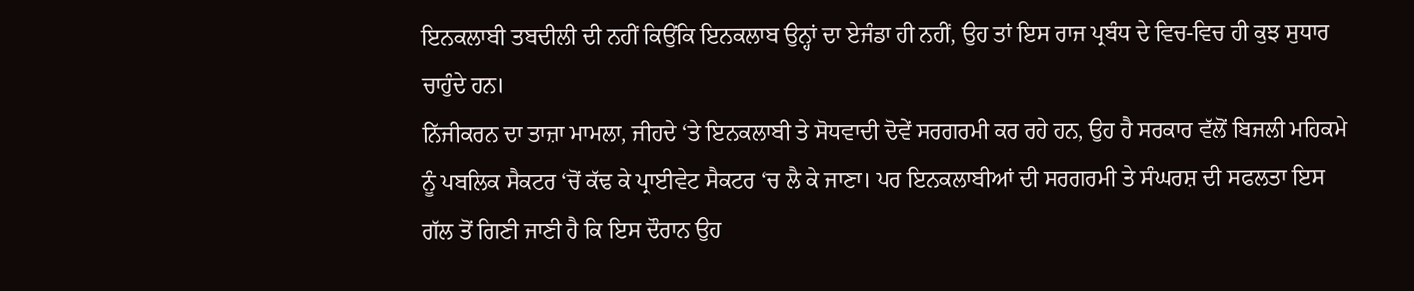ਇਨਕਲਾਬੀ ਤਬਦੀਲੀ ਦੀ ਨਹੀਂ ਕਿਉਂਕਿ ਇਨਕਲਾਬ ਉਨ੍ਹਾਂ ਦਾ ਏਜੰਡਾ ਹੀ ਨਹੀਂ, ਉਹ ਤਾਂ ਇਸ ਰਾਜ ਪ੍ਰਬੰਧ ਦੇ ਵਿਚ-ਵਿਚ ਹੀ ਕੁਝ ਸੁਧਾਰ ਚਾਹੁੰਦੇ ਹਨ।
ਨਿੱਜੀਕਰਨ ਦਾ ਤਾਜ਼ਾ ਮਾਮਲਾ, ਜੀਹਦੇ ‘ਤੇ ਇਨਕਲਾਬੀ ਤੇ ਸੋਧਵਾਦੀ ਦੋਵੇਂ ਸਰਗਰਮੀ ਕਰ ਰਹੇ ਹਨ, ਉਹ ਹੈ ਸਰਕਾਰ ਵੱਲੋਂ ਬਿਜਲੀ ਮਹਿਕਮੇ ਨੂੰ ਪਬਲਿਕ ਸੈਕਟਰ ‘ਚੋਂ ਕੱਢ ਕੇ ਪ੍ਰਾਈਵੇਟ ਸੈਕਟਰ ‘ਚ ਲੈ ਕੇ ਜਾਣਾ। ਪਰ ਇਨਕਲਾਬੀਆਂ ਦੀ ਸਰਗਰਮੀ ਤੇ ਸੰਘਰਸ਼ ਦੀ ਸਫਲਤਾ ਇਸ ਗੱਲ ਤੋਂ ਗਿਣੀ ਜਾਣੀ ਹੈ ਕਿ ਇਸ ਦੌਰਾਨ ਉਹ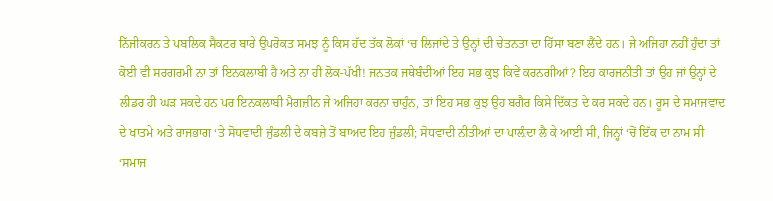ਨਿੱਜੀਕਰਨ ਤੇ ਪਬਲਿਕ ਸੈਕਟਰ ਬਾਰੇ ਉਪਰੋਕਤ ਸਮਝ ਨੂੰ ਕਿਸ ਹੱਦ ਤੱਕ ਲੋਕਾਂ ‘ਚ ਲਿਜਾਂਦੇ ਤੇ ਉਨ੍ਹਾਂ ਦੀ ਚੇਤਨਤਾ ਦਾ ਹਿੱਸਾ ਬਣਾ ਲੈਂਦੇ ਹਨ। ਜੇ ਅਜਿਹਾ ਨਹੀਂ ਹੁੰਦਾ ਤਾਂ ਕੋਈ ਵੀ ਸਰਗਰਮੀ ਨਾ ਤਾਂ ਇਨਕਲਾਬੀ ਹੈ ਅਤੇ ਨਾ ਹੀ ਲੋਕ-ਪੱਖੀ! ਜਨਤਕ ਜਥੇਬੰਦੀਆਂ ਇਹ ਸਭ ਕੁਝ ਕਿਵੇਂ ਕਰਨਗੀਆਂ? ਇਹ ਕਾਰਜਨੀਤੀ ਤਾਂ ਉਹ ਜਾਂ ਉਨ੍ਹਾਂ ਦੇ ਲੀਡਰ ਹੀ ਘੜ ਸਕਦੇ ਹਨ ਪਰ ਇਨਕਲਾਬੀ ਮੈਗਜ਼ੀਨ ਜੇ ਅਜਿਹਾ ਕਰਨਾ ਚਾਹੁੰਨ, ਤਾਂ ਇਹ ਸਭ ਕੁਝ ਉਹ ਬਗੈਰ ਕਿਸੇ ਦਿੱਕਤ ਦੇ ਕਰ ਸਕਦੇ ਹਨ। ਰੂਸ ਦੇ ਸਮਾਜਵਾਦ ਦੇ ਖਾਤਮੇ ਅਤੇ ਰਾਜਭਾਗ ‘ਤੇ ਸੋਧਵਾਦੀ ਜੁੰਡਲੀ ਦੇ ਕਬਜ਼ੇ ਤੋਂ ਬਾਅਦ ਇਹ ਜੁੰਡਲੀ; ਸੋਧਵਾਦੀ ਨੀਤੀਆਂ ਦਾ ਪਾਲ਼ੰਦਾ ਲੈ ਕੇ ਆਈ ਸੀ, ਜਿਨ੍ਹਾਂ ‘ਚੋਂ ਇੱਕ ਦਾ ਨਾਮ ਸੀ ‘ਸਮਾਜ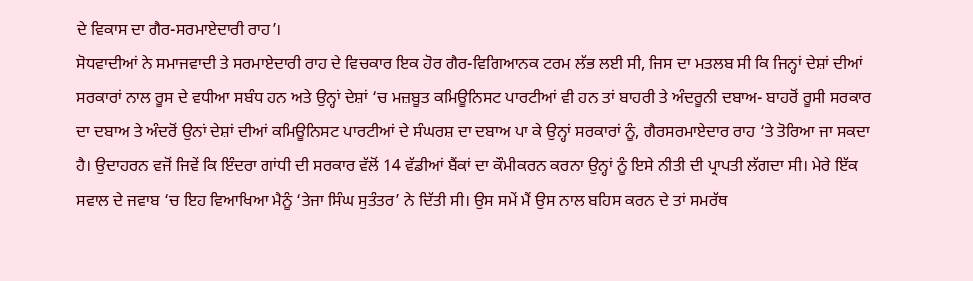ਦੇ ਵਿਕਾਸ ਦਾ ਗੈਰ-ਸਰਮਾਏਦਾਰੀ ਰਾਹ’।
ਸੋਧਵਾਦੀਆਂ ਨੇ ਸਮਾਜਵਾਦੀ ਤੇ ਸਰਮਾਏਦਾਰੀ ਰਾਹ ਦੇ ਵਿਚਕਾਰ ਇਕ ਹੋਰ ਗੈਰ-ਵਿਗਿਆਨਕ ਟਰਮ ਲੱਭ ਲਈ ਸੀ, ਜਿਸ ਦਾ ਮਤਲਬ ਸੀ ਕਿ ਜਿਨ੍ਹਾਂ ਦੇਸ਼ਾਂ ਦੀਆਂ ਸਰਕਾਰਾਂ ਨਾਲ ਰੂਸ ਦੇ ਵਧੀਆ ਸਬੰਧ ਹਨ ਅਤੇ ਉਨ੍ਹਾਂ ਦੇਸ਼ਾਂ ‘ਚ ਮਜ਼ਬੂਤ ਕਮਿਊਨਿਸਟ ਪਾਰਟੀਆਂ ਵੀ ਹਨ ਤਾਂ ਬਾਹਰੀ ਤੇ ਅੰਦਰੂਨੀ ਦਬਾਅ- ਬਾਹਰੋਂ ਰੂਸੀ ਸਰਕਾਰ ਦਾ ਦਬਾਅ ਤੇ ਅੰਦਰੋਂ ਉਨਾਂ ਦੇਸ਼ਾਂ ਦੀਆਂ ਕਮਿਊਨਿਸਟ ਪਾਰਟੀਆਂ ਦੇ ਸੰਘਰਸ਼ ਦਾ ਦਬਾਅ ਪਾ ਕੇ ਉਨ੍ਹਾਂ ਸਰਕਾਰਾਂ ਨੂੰ, ਗੈਰਸਰਮਾਏਦਾਰ ਰਾਹ ‘ਤੇ ਤੋਰਿਆ ਜਾ ਸਕਦਾ ਹੈ। ਉਦਾਹਰਨ ਵਜੋਂ ਜਿਵੇਂ ਕਿ ਇੰਦਰਾ ਗਾਂਧੀ ਦੀ ਸਰਕਾਰ ਵੱਲੋਂ 14 ਵੱਡੀਆਂ ਬੈਂਕਾਂ ਦਾ ਕੌਮੀਕਰਨ ਕਰਨਾ ਉਨ੍ਹਾਂ ਨੂੰ ਇਸੇ ਨੀਤੀ ਦੀ ਪ੍ਰਾਪਤੀ ਲੱਗਦਾ ਸੀ। ਮੇਰੇ ਇੱਕ ਸਵਾਲ ਦੇ ਜਵਾਬ ‘ਚ ਇਹ ਵਿਆਖਿਆ ਮੈਨੂੰ ‘ਤੇਜਾ ਸਿੰਘ ਸੁਤੰਤਰ’ ਨੇ ਦਿੱਤੀ ਸੀ। ਉਸ ਸਮੇਂ ਮੈਂ ਉਸ ਨਾਲ ਬਹਿਸ ਕਰਨ ਦੇ ਤਾਂ ਸਮਰੱਥ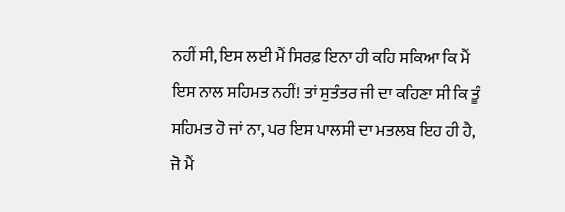ਨਹੀਂ ਸੀ, ਇਸ ਲਈ ਮੈਂ ਸਿਰਫ਼ ਇਨਾ ਹੀ ਕਹਿ ਸਕਿਆ ਕਿ ਮੈਂ ਇਸ ਨਾਲ ਸਹਿਮਤ ਨਹੀਂ! ਤਾਂ ਸੁਤੰਤਰ ਜੀ ਦਾ ਕਹਿਣਾ ਸੀ ਕਿ ਤੂੰ ਸਹਿਮਤ ਹੋ ਜਾਂ ਨਾ, ਪਰ ਇਸ ਪਾਲਸੀ ਦਾ ਮਤਲਬ ਇਹ ਹੀ ਹੈ, ਜੋ ਮੈਂ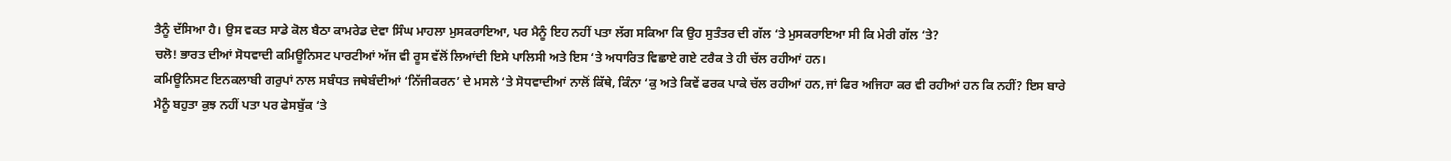ਤੈਨੂੰ ਦੱਸਿਆ ਹੈ। ਉਸ ਵਕਤ ਸਾਡੇ ਕੋਲ ਬੈਠਾ ਕਾਮਰੇਡ ਦੇਵਾ ਸਿੰਘ ਮਾਹਲਾ ਮੁਸਕਰਾਇਆ, ਪਰ ਮੈਨੂੰ ਇਹ ਨਹੀਂ ਪਤਾ ਲੱਗ ਸਕਿਆ ਕਿ ਉਹ ਸੁਤੰਤਰ ਦੀ ਗੱਲ ‘ਤੇ ਮੁਸਕਰਾਇਆ ਸੀ ਕਿ ਮੇਰੀ ਗੱਲ ‘ਤੇ?
ਚਲੋ! ਭਾਰਤ ਦੀਆਂ ਸੋਧਵਾਦੀ ਕਮਿਊਨਿਸਟ ਪਾਰਟੀਆਂ ਅੱਜ ਵੀ ਰੂਸ ਵੱਲੋਂ ਲਿਆਂਦੀ ਇਸੇ ਪਾਲਿਸੀ ਅਤੇ ਇਸ ‘ਤੇ ਅਧਾਰਿਤ ਵਿਛਾਏ ਗਏ ਟਰੈਕ ਤੇ ਹੀ ਚੱਲ ਰਹੀਆਂ ਹਨ।
ਕਮਿਊਨਿਸਟ ਇਨਕਲਾਬੀ ਗਰੁਪਾਂ ਨਾਲ ਸਬੰਧਤ ਜਥੇਬੰਦੀਆਂ ‘ਨਿੱਜੀਕਰਨ’ ਦੇ ਮਸਲੇ ‘ਤੇ ਸੋਧਵਾਦੀਆਂ ਨਾਲੋਂ ਕਿੱਥੇ, ਕਿੰਨਾ ‘ਕੁ ਅਤੇ ਕਿਵੇਂ ਫਰਕ ਪਾਕੇ ਚੱਲ ਰਹੀਆਂ ਹਨ,ਜਾਂ ਫਿਰ ਅਜਿਹਾ ਕਰ ਵੀ ਰਹੀਆਂ ਹਨ ਕਿ ਨਹੀਂ? ਇਸ ਬਾਰੇ ਮੈਨੂੰ ਬਹੁਤਾ ਕੁਝ ਨਹੀਂ ਪਤਾ ਪਰ ਫੇਸਬੁੱਕ ‘ਤੇ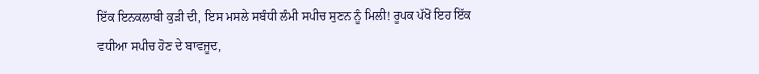ਇੱਕ ਇਨਕਲਾਬੀ ਕੁੜੀ ਦੀ, ਇਸ ਮਸਲੇ ਸਬੰਧੀ ਲੰਮੀ ਸਪੀਚ ਸੁਣਨ ਨੂੰ ਮਿਲੀ! ਰੂਪਕ ਪੱਖੋਂ ਇਹ ਇੱਕ ਵਧੀਆ ਸਪੀਚ ਹੋਣ ਦੇ ਬਾਵਜੂਦ,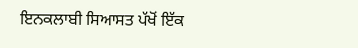ਇਨਕਲਾਬੀ ਸਿਆਸਤ ਪੱਖੋਂ ਇੱਕ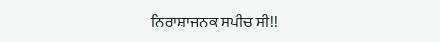ਨਿਰਾਸ਼ਾਜਨਕ ਸਪੀਚ ਸੀ!!